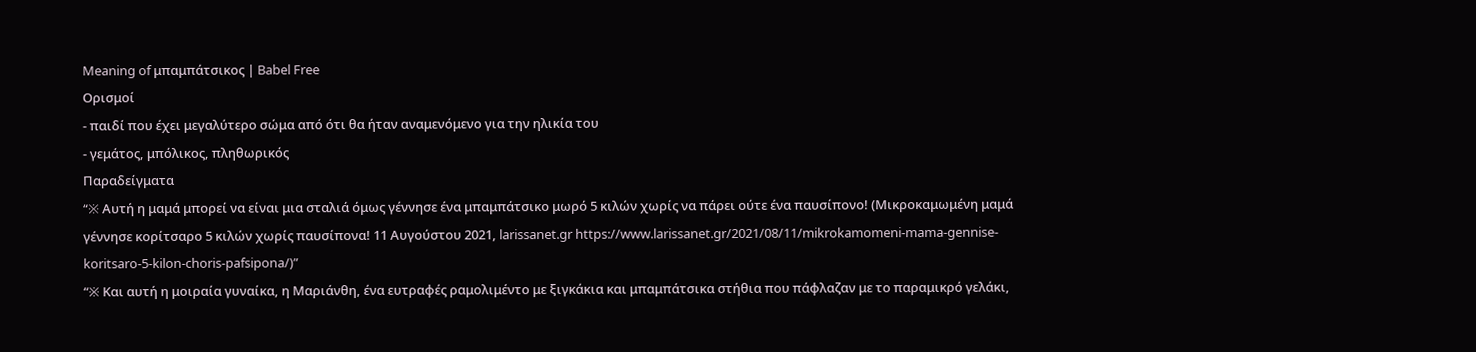Meaning of μπαμπάτσικος | Babel Free
Ορισμοί
- παιδί που έχει μεγαλύτερο σώμα από ότι θα ήταν αναμενόμενο για την ηλικία του
- γεμάτος, μπόλικος, πληθωρικός
Παραδείγματα
“※ Aυτή η μαμά μπορεί να είναι μια σταλιά όμως γέννησε ένα μπαμπάτσικο μωρό 5 κιλών χωρίς να πάρει ούτε ένα παυσίπονο! (Μικροκαμωμένη μαμά γέννησε κορίτσαρο 5 κιλών χωρίς παυσίπονα! 11 Αυγούστου 2021, larissanet.gr https://www.larissanet.gr/2021/08/11/mikrokamomeni-mama-gennise-koritsaro-5-kilon-choris-pafsipona/)”
“※ Και αυτή η μοιραία γυναίκα, η Μαριάνθη, ένα ευτραφές ραμολιμέντο με ξιγκάκια και μπαμπάτσικα στήθια που πάφλαζαν με το παραμικρό γελάκι,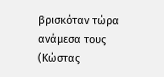βρισκόταν τώρα ανάμεσα τους (Κώστας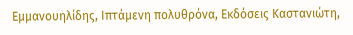Εμμανουηλίδης, Ιπτάμενη πολυθρόνα, Εκδόσεις Καστανιώτη,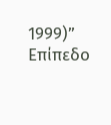1999)”
Επίπεδο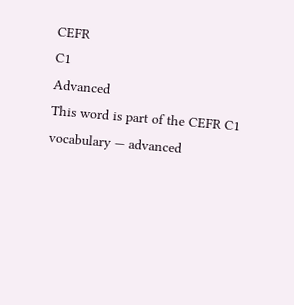CEFR
C1
Advanced
This word is part of the CEFR C1 vocabulary — advanced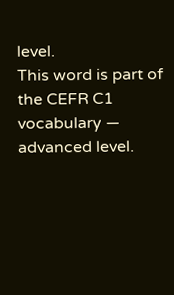level.
This word is part of the CEFR C1 vocabulary — advanced level.